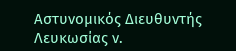Αστυνομικός Διευθυντής Λευκωσίας ν.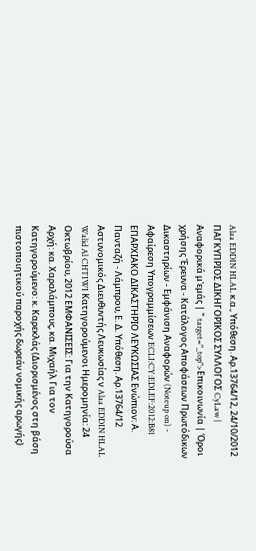Alaa EDDIN HLAL κ.α., Υπόθεση. Αρ.13764/12, 24/10/2012 ΠΑΓΚΥΠΡΙΟΣ ΔΙΚΗΓΟΡΙΚΟΣ ΣΥΛΛΟΓΟΣ CyLaw | Αναφορικά μ'εμάς | " target="_top">Επικοινωνία | Όροι χρήσης Έρευνα - Κατάλογος Αποφάσεων Πρωτόδικων Δικαστηρίων - Εμφάνιση Αναφορών (Noteup on) - Αφαίρεση Υπογραμμίσεων ECLI:CY:EDLEF:2012:B81 ΕΠΑΡΧΙΑΚΟ ΔΙΚΑΣΤΗΡΙΟ ΛΕΥΚΩΣΙΑΣ Ενώπιον: Α. Πανταζή - Λάμπρου, Ε. Δ. Υπόθεση. Αρ.13764/12 Αστυνομικός Διευθυντής Λευκωσίας ν Alaa EDDIN HLAL Walid Al CHTIWI Κατηγορούμενοι Ημερομηνία: 24 Οκτωβρίου, 2012 ΕΜΦΑΝΙΣΕΙΣ: Για την Κατηγορούσα Αρχή: κα. Χαραλάμπους, κα. Μιχαήλ Για τον Κατηγορούμενο: κ. Καρεκλάς (Διορισμένος στη βάση πιστοποιητικού παροχής δωρεάν νομικής αρωγής)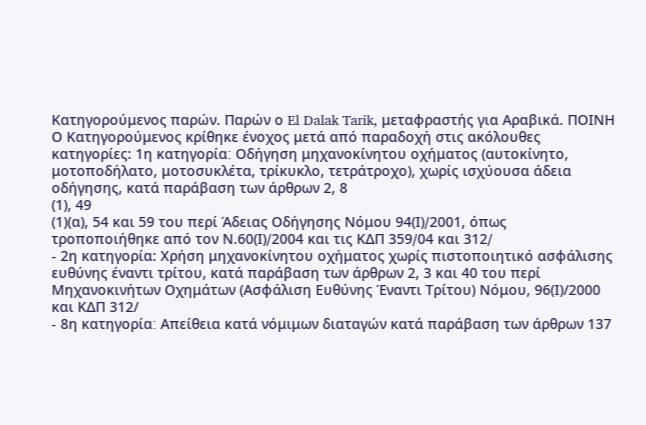Κατηγορούμενος παρών. Παρών ο El Dalak Tarik, μεταφραστής για Αραβικά. ΠΟΙΝΗ Ο Κατηγορούμενος κρίθηκε ένοχος μετά από παραδοχή στις ακόλουθες κατηγορίες: 1η κατηγορία׃ Οδήγηση μηχανοκίνητου οχήματος (αυτοκίνητο, μοτοποδήλατο, μοτοσυκλέτα, τρίκυκλο, τετράτροχο), χωρίς ισχύουσα άδεια οδήγησης, κατά παράβαση των άρθρων 2, 8
(1), 49
(1)(α), 54 και 59 του περί Άδειας Οδήγησης Νόμου 94(Ι)∕2001, όπως τροποποιήθηκε από τον Ν.60(Ι)∕2004 και τις ΚΔΠ 359∕04 και 312∕
- 2η κατηγορία: Χρήση μηχανοκίνητου οχήματος χωρίς πιστοποιητικό ασφάλισης ευθύνης έναντι τρίτου, κατά παράβαση των άρθρων 2, 3 και 40 του περί Μηχανοκινήτων Οχημάτων (Ασφάλιση Ευθύνης Έναντι Τρίτου) Νόμου, 96(Ι)/2000 και ΚΔΠ 312/
- 8η κατηγορία׃ Απείθεια κατά νόμιμων διαταγών κατά παράβαση των άρθρων 137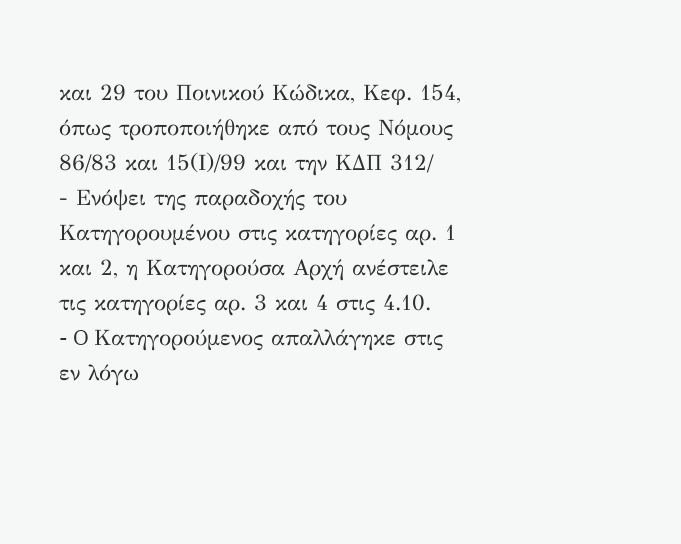και 29 του Ποινικού Κώδικα, Κεφ. 154, όπως τροποποιήθηκε από τους Νόμους 86/83 και 15(Ι)/99 και την ΚΔΠ 312/
- Ενόψει της παραδοχής του Κατηγορουμένου στις κατηγορίες αρ. 1 και 2, η Κατηγορούσα Αρχή ανέστειλε τις κατηγορίες αρ. 3 και 4 στις 4.10.
- O Κατηγορούμενος απαλλάγηκε στις εν λόγω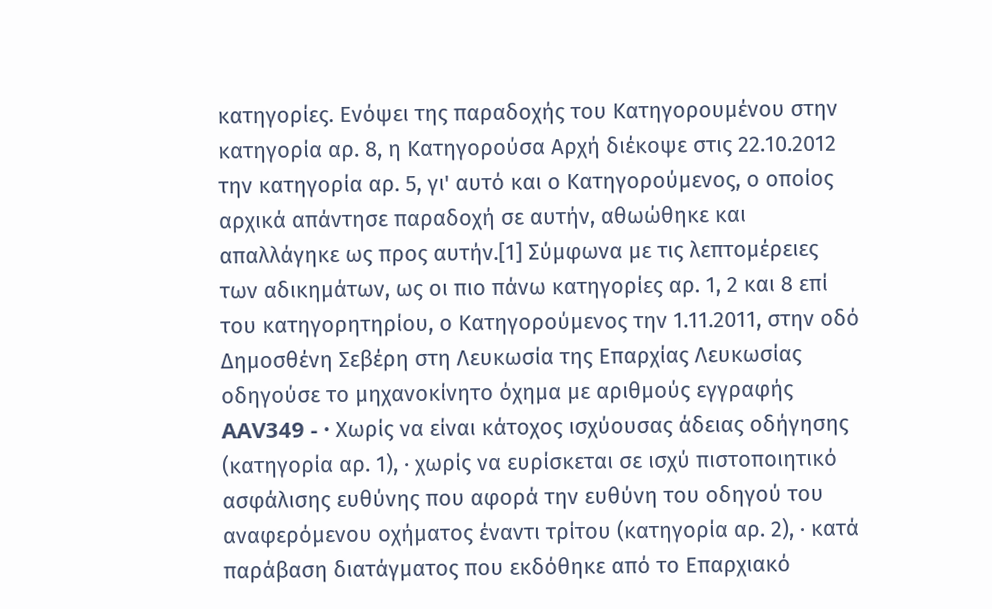κατηγορίες. Ενόψει της παραδοχής του Κατηγορουμένου στην κατηγορία αρ. 8, η Κατηγορούσα Αρχή διέκοψε στις 22.10.2012 την κατηγορία αρ. 5, γι' αυτό και ο Κατηγορούμενος, ο οποίος αρχικά απάντησε παραδοχή σε αυτήν, αθωώθηκε και απαλλάγηκε ως προς αυτήν.[1] Σύμφωνα με τις λεπτομέρειες των αδικημάτων, ως οι πιο πάνω κατηγορίες αρ. 1, 2 και 8 επί του κατηγορητηρίου, ο Κατηγορούμενος την 1.11.2011, στην οδό Δημοσθένη Σεβέρη στη Λευκωσία της Επαρχίας Λευκωσίας οδηγούσε το μηχανοκίνητο όχημα με αριθμούς εγγραφής AAV349 - · Χωρίς να είναι κάτοχος ισχύουσας άδειας οδήγησης (κατηγορία αρ. 1), · χωρίς να ευρίσκεται σε ισχύ πιστοποιητικό ασφάλισης ευθύνης που αφορά την ευθύνη του οδηγού του αναφερόμενου οχήματος έναντι τρίτου (κατηγορία αρ. 2), · κατά παράβαση διατάγματος που εκδόθηκε από το Επαρχιακό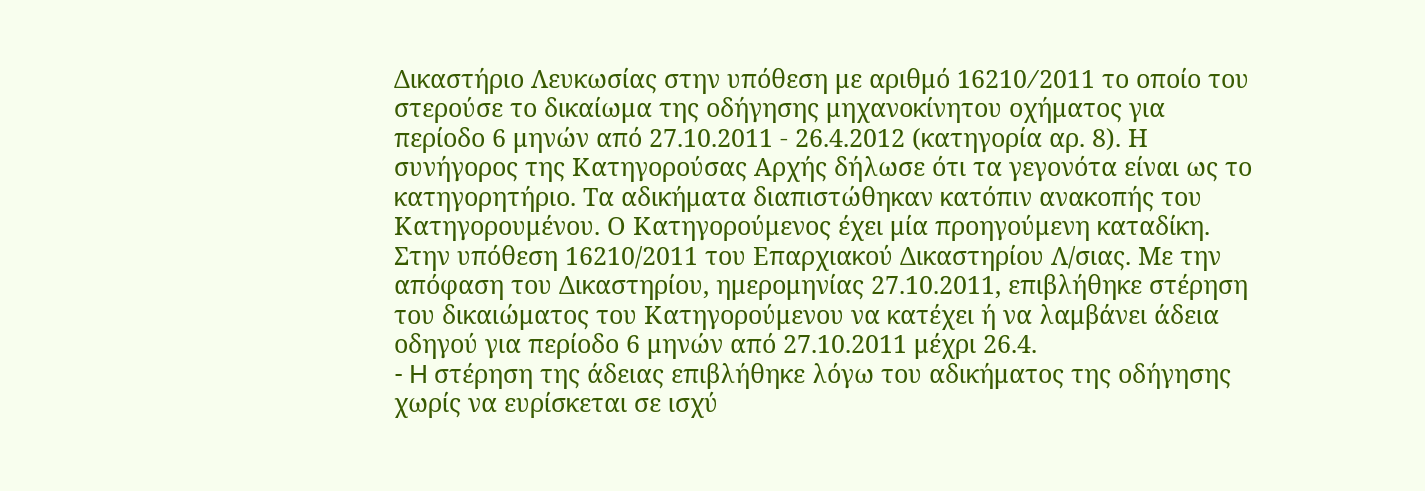Δικαστήριο Λευκωσίας στην υπόθεση με αριθμό 16210∕2011 το οποίο του στερούσε το δικαίωμα της οδήγησης μηχανοκίνητου οχήματος για περίοδο 6 μηνών από 27.10.2011 - 26.4.2012 (κατηγορία αρ. 8). Η συνήγορος της Κατηγορούσας Αρχής δήλωσε ότι τα γεγονότα είναι ως το κατηγορητήριο. Τα αδικήματα διαπιστώθηκαν κατόπιν ανακοπής του Κατηγορουμένου. Ο Κατηγορούμενος έχει μία προηγούμενη καταδίκη. Στην υπόθεση 16210/2011 του Επαρχιακού Δικαστηρίου Λ/σιας. Με την απόφαση του Δικαστηρίου, ημερομηνίας 27.10.2011, επιβλήθηκε στέρηση του δικαιώματος του Κατηγορούμενου να κατέχει ή να λαμβάνει άδεια οδηγού για περίοδο 6 μηνών από 27.10.2011 μέχρι 26.4.
- H στέρηση της άδειας επιβλήθηκε λόγω του αδικήματος της οδήγησης χωρίς να ευρίσκεται σε ισχύ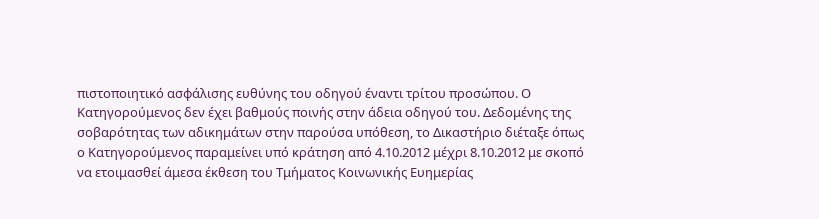πιστοποιητικό ασφάλισης ευθύνης του οδηγού έναντι τρίτου προσώπου. Ο Κατηγορούμενος δεν έχει βαθμούς ποινής στην άδεια οδηγού του. Δεδομένης της σοβαρότητας των αδικημάτων στην παρούσα υπόθεση, το Δικαστήριο διέταξε όπως ο Κατηγορούμενος παραμείνει υπό κράτηση από 4.10.2012 μέχρι 8.10.2012 με σκοπό να ετοιμασθεί άμεσα έκθεση του Τμήματος Κοινωνικής Ευημερίας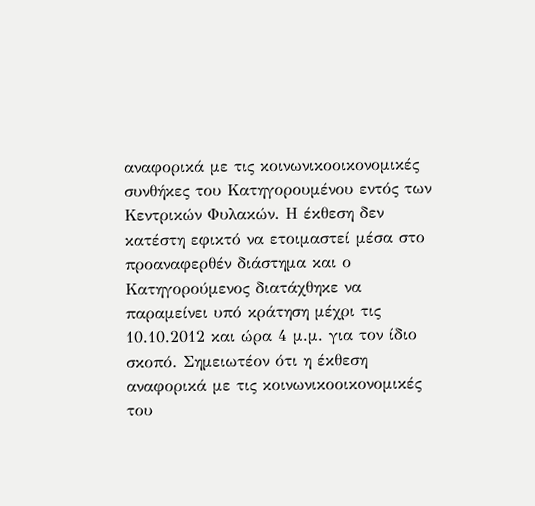αναφορικά με τις κοινωνικοοικονομικές συνθήκες του Κατηγορουμένου εντός των Κεντρικών Φυλακών. Η έκθεση δεν κατέστη εφικτό να ετοιμαστεί μέσα στο προαναφερθέν διάστημα και ο Κατηγορούμενος διατάχθηκε να παραμείνει υπό κράτηση μέχρι τις 10.10.2012 και ώρα 4 μ.μ. για τον ίδιο σκοπό. Σημειωτέον ότι η έκθεση αναφορικά με τις κοινωνικοοικονομικές του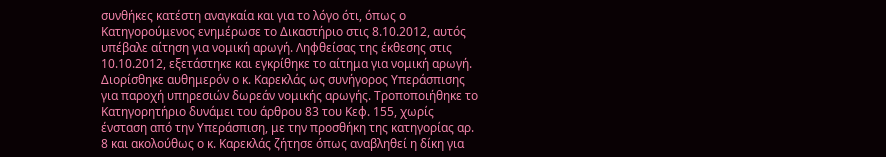συνθήκες κατέστη αναγκαία και για το λόγο ότι, όπως ο Κατηγορούμενος ενημέρωσε το Δικαστήριο στις 8.10.2012, αυτός υπέβαλε αίτηση για νομική αρωγή. Ληφθείσας της έκθεσης στις 10.10.2012, εξετάστηκε και εγκρίθηκε το αίτημα για νομική αρωγή. Διορίσθηκε αυθημερόν ο κ. Καρεκλάς ως συνήγορος Υπεράσπισης για παροχή υπηρεσιών δωρεάν νομικής αρωγής. Τροποποιήθηκε το Κατηγορητήριο δυνάμει του άρθρου 83 του Κεφ. 155, χωρίς ένσταση από την Υπεράσπιση, με την προσθήκη της κατηγορίας αρ. 8 και ακολούθως ο κ. Καρεκλάς ζήτησε όπως αναβληθεί η δίκη για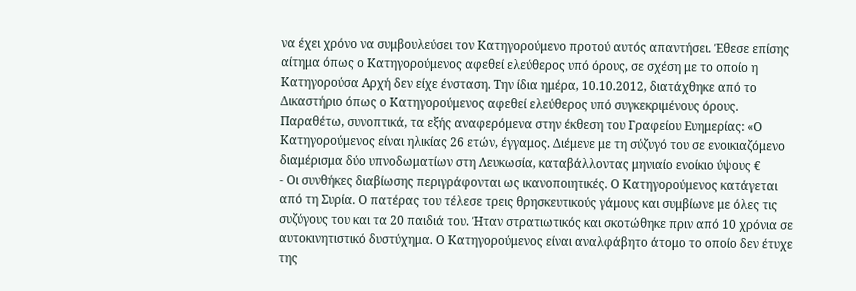να έχει χρόνο να συμβουλεύσει τον Κατηγορούμενο προτού αυτός απαντήσει. Έθεσε επίσης αίτημα όπως ο Κατηγορούμενος αφεθεί ελεύθερος υπό όρους, σε σχέση με το οποίο η Κατηγορούσα Αρχή δεν είχε ένσταση. Την ίδια ημέρα, 10.10.2012, διατάχθηκε από το Δικαστήριο όπως ο Κατηγορούμενος αφεθεί ελεύθερος υπό συγκεκριμένους όρους. Παραθέτω, συνοπτικά, τα εξής αναφερόμενα στην έκθεση του Γραφείου Ευημερίας: «Ο Κατηγορούμενος είναι ηλικίας 26 ετών, έγγαμος. Διέμενε με τη σύζυγό του σε ενοικιαζόμενο διαμέρισμα δύο υπνοδωματίων στη Λευκωσία, καταβάλλοντας μηνιαίο ενοίκιο ύψους €
- Οι συνθήκες διαβίωσης περιγράφονται ως ικανοποιητικές. Ο Κατηγορούμενος κατάγεται από τη Συρία. Ο πατέρας του τέλεσε τρεις θρησκευτικούς γάμους και συμβίωνε με όλες τις συζύγους του και τα 20 παιδιά του. Ήταν στρατιωτικός και σκοτώθηκε πριν από 10 χρόνια σε αυτοκινητιστικό δυστύχημα. Ο Κατηγορούμενος είναι αναλφάβητο άτομο το οποίο δεν έτυχε της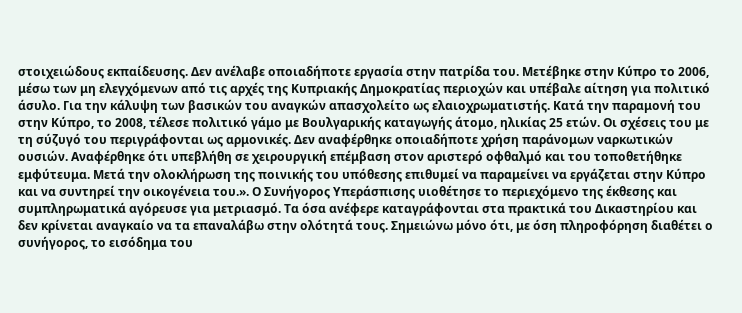στοιχειώδους εκπαίδευσης. Δεν ανέλαβε οποιαδήποτε εργασία στην πατρίδα του. Μετέβηκε στην Κύπρο το 2006, μέσω των μη ελεγχόμενων από τις αρχές της Κυπριακής Δημοκρατίας περιοχών και υπέβαλε αίτηση για πολιτικό άσυλο. Για την κάλυψη των βασικών του αναγκών απασχολείτο ως ελαιοχρωματιστής. Κατά την παραμονή του στην Κύπρο, το 2008, τέλεσε πολιτικό γάμο με Βουλγαρικής καταγωγής άτομο, ηλικίας 25 ετών. Οι σχέσεις του με τη σύζυγό του περιγράφονται ως αρμονικές. Δεν αναφέρθηκε οποιαδήποτε χρήση παράνομων ναρκωτικών ουσιών. Αναφέρθηκε ότι υπεβλήθη σε χειρουργική επέμβαση στον αριστερό οφθαλμό και του τοποθετήθηκε εμφύτευμα. Μετά την ολοκλήρωση της ποινικής του υπόθεσης επιθυμεί να παραμείνει να εργάζεται στην Κύπρο και να συντηρεί την οικογένεια του.». Ο Συνήγορος Υπεράσπισης υιοθέτησε το περιεχόμενο της έκθεσης και συμπληρωματικά αγόρευσε για μετριασμό. Τα όσα ανέφερε καταγράφονται στα πρακτικά του Δικαστηρίου και δεν κρίνεται αναγκαίο να τα επαναλάβω στην ολότητά τους. Σημειώνω μόνο ότι, με όση πληροφόρηση διαθέτει ο συνήγορος, το εισόδημα του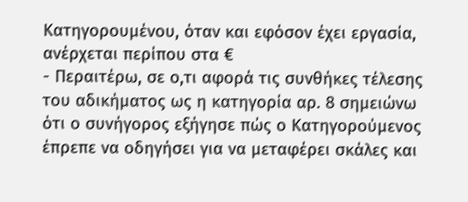Κατηγορουμένου, όταν και εφόσον έχει εργασία, ανέρχεται περίπου στα €
- Περαιτέρω, σε ο,τι αφορά τις συνθήκες τέλεσης του αδικήματος ως η κατηγορία αρ. 8 σημειώνω ότι ο συνήγορος εξήγησε πώς ο Κατηγορούμενος έπρεπε να οδηγήσει για να μεταφέρει σκάλες και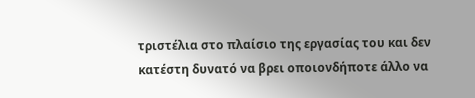τριστέλια στο πλαίσιο της εργασίας του και δεν κατέστη δυνατό να βρει οποιονδήποτε άλλο να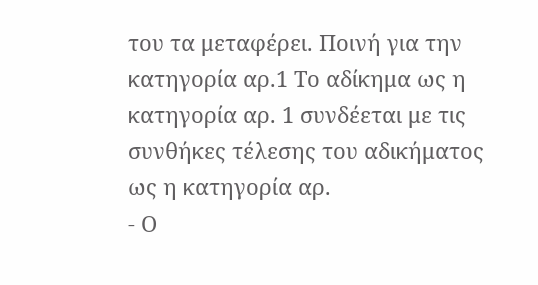του τα μεταφέρει. Ποινή για την κατηγορία αρ.1 Το αδίκημα ως η κατηγορία αρ. 1 συνδέεται με τις συνθήκες τέλεσης του αδικήματος ως η κατηγορία αρ.
- Ο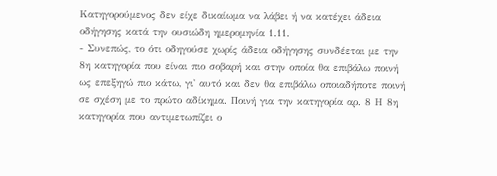Κατηγορούμενος δεν είχε δικαίωμα να λάβει ή να κατέχει άδεια οδήγησης κατά την ουσιώδη ημερομηνία 1.11.
- Συνεπώς, το ότι οδηγούσε χωρίς άδεια οδήγησης συνδέεται με την 8η κατηγορία που είναι πιο σοβαρή και στην οποία θα επιβάλω ποινή ως επεξηγώ πιο κάτω, γι' αυτό και δεν θα επιβάλω οποιαδήποτε ποινή σε σχέση με το πρώτο αδίκημα. Ποινή για την κατηγορία αρ. 8 Η 8η κατηγορία που αντιμετωπίζει ο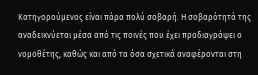Κατηγορούμενος είναι πάρα πολύ σοβαρή. Η σοβαρότητά της αναδεικνύεται μέσα από τις ποινές που έχει προδιαγράψει ο νομοθέτης, καθώς και από τα όσα σχετικά αναφέρονται στη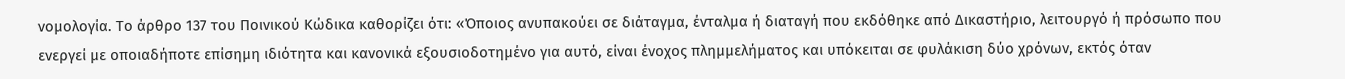νομολογία. Το άρθρο 137 του Ποινικού Κώδικα καθορίζει ότι: «Όποιος ανυπακούει σε διάταγμα, ένταλμα ή διαταγή που εκδόθηκε από Δικαστήριο, λειτουργό ή πρόσωπο που ενεργεί με οποιαδήποτε επίσημη ιδιότητα και κανονικά εξουσιοδοτημένο για αυτό, είναι ένοχος πλημμελήματος και υπόκειται σε φυλάκιση δύο χρόνων, εκτός όταν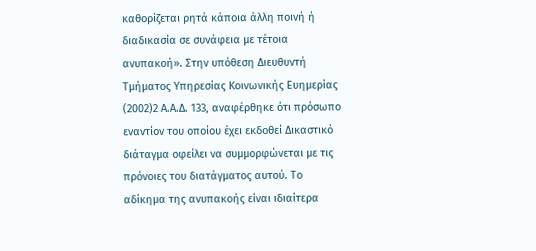καθορίζεται ρητά κάποια άλλη ποινή ή διαδικασία σε συνάφεια με τέτοια ανυπακοή». Στην υπόθεση Διευθυντή Τμήματος Υπηρεσίας Κοινωνικής Ευημερίας
(2002)2 Α.Α.Δ. 133, αναφέρθηκε ότι πρόσωπο εναντίον του οποίου έχει εκδοθεί Δικαστικό διάταγμα οφείλει να συμμορφώνεται με τις πρόνοιες του διατάγματος αυτού. Το αδίκημα της ανυπακοής είναι ιδιαίτερα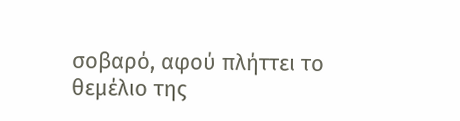σοβαρό, αφού πλήττει το θεμέλιο της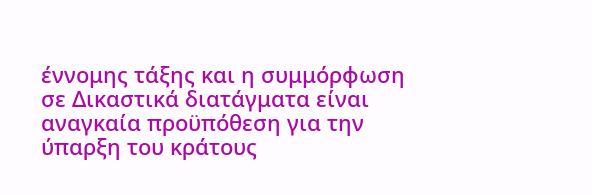έννομης τάξης και η συμμόρφωση σε Δικαστικά διατάγματα είναι αναγκαία προϋπόθεση για την ύπαρξη του κράτους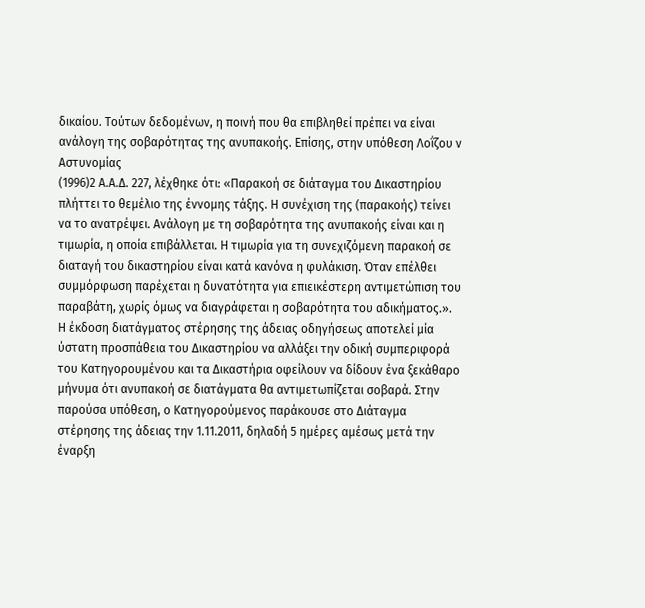δικαίου. Τούτων δεδομένων, η ποινή που θα επιβληθεί πρέπει να είναι ανάλογη της σοβαρότητας της ανυπακοής. Επίσης, στην υπόθεση Λοΐζου ν Αστυνομίας
(1996)2 Α.Α.Δ. 227, λέχθηκε ότι: «Παρακοή σε διάταγμα του Δικαστηρίου πλήττει το θεμέλιο της έννομης τάξης. Η συνέχιση της (παρακοής) τείνει να το ανατρέψει. Ανάλογη με τη σοβαρότητα της ανυπακοής είναι και η τιμωρία, η οποία επιβάλλεται. Η τιμωρία για τη συνεχιζόμενη παρακοή σε διαταγή του δικαστηρίου είναι κατά κανόνα η φυλάκιση. Όταν επέλθει συμμόρφωση παρέχεται η δυνατότητα για επιεικέστερη αντιμετώπιση του παραβάτη, χωρίς όμως να διαγράφεται η σοβαρότητα του αδικήματος.». Η έκδοση διατάγματος στέρησης της άδειας οδηγήσεως αποτελεί μία ύστατη προσπάθεια του Δικαστηρίου να αλλάξει την οδική συμπεριφορά του Κατηγορουμένου και τα Δικαστήρια οφείλουν να δίδουν ένα ξεκάθαρο μήνυμα ότι ανυπακοή σε διατάγματα θα αντιμετωπίζεται σοβαρά. Στην παρούσα υπόθεση, ο Κατηγορούμενος παράκουσε στο Διάταγμα στέρησης της άδειας την 1.11.2011, δηλαδή 5 ημέρες αμέσως μετά την έναρξη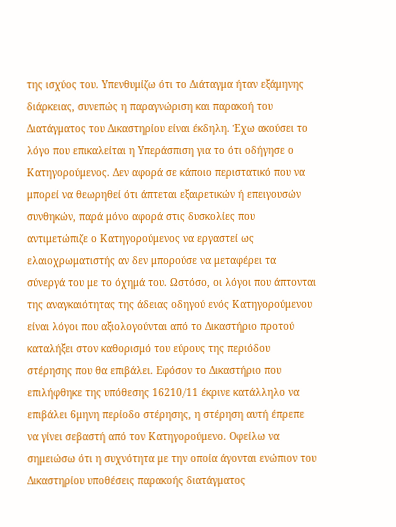της ισχύος του. Υπενθυμίζω ότι το Διάταγμα ήταν εξάμηνης διάρκειας, συνεπώς η παραγνώριση και παρακοή του Διατάγματος του Δικαστηρίου είναι έκδηλη. Έχω ακούσει το λόγο που επικαλείται η Υπεράσπιση για το ότι οδήγησε ο Κατηγορούμενος. Δεν αφορά σε κάποιο περιστατικό που να μπορεί να θεωρηθεί ότι άπτεται εξαιρετικών ή επειγουσών συνθηκών, παρά μόνο αφορά στις δυσκολίες που αντιμετώπιζε ο Κατηγορούμενος να εργαστεί ως ελαιοχρωματιστής αν δεν μπορούσε να μεταφέρει τα σύνεργά του με το όχημά του. Ωστόσο, οι λόγοι που άπτονται της αναγκαιότητας της άδειας οδηγού ενός Κατηγορούμενου είναι λόγοι που αξιολογούνται από το Δικαστήριο προτού καταλήξει στον καθορισμό του εύρους της περιόδου στέρησης που θα επιβάλει. Εφόσον το Δικαστήριο που επιλήφθηκε της υπόθεσης 16210∕11 έκρινε κατάλληλο να επιβάλει 6μηνη περίοδο στέρησης, η στέρηση αυτή έπρεπε να γίνει σεβαστή από τον Κατηγορούμενο. Οφείλω να σημειώσω ότι η συχνότητα με την οποία άγονται ενώπιον του Δικαστηρίου υποθέσεις παρακοής διατάγματος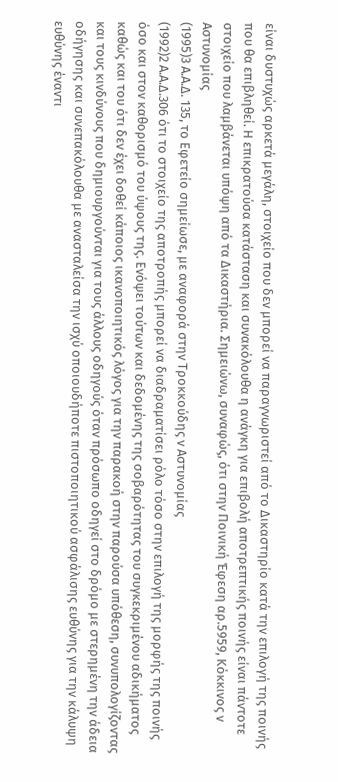είναι δυστυχώς αρκετά μεγάλη, στοιχείο που δεν μπορεί να παραγνωριστεί από το Δικαστηρίο κατά την επιλογή της ποινής που θα επιβληθεί. Η επικρατούσα κατάσταση και συνακόλουθα η ανάγκη για επιβολή αποτρεπτικής ποινής είναι πάντοτε στοιχείο που λαμβάνεται υπόψη από τα Δικαστήρια. Σημειώνω, συναφώς, ότι στην Ποινική Έφεση αρ.5959, Κόκκινος ν Αστυνομίας
(1995)3 Α.Α.Δ. 135, το Εφετείο σημείωσε, με αναφορά στην Τροκκούδης ν Αστυνομίας
(1992)2 Α.Α.Δ.306 ότι το στοιχείο της αποτροπής μπορεί να διαδραματίσει ρόλο τόσο στην επιλογή της μορφής της ποινής όσο και στον καθορισμό του ύψους της. Ενόψει τούτων και δεδομένης της σοβαρότητας του συγκεκριμένου αδικήματος καθώς και του ότι δεν έχει δοθεί κάποιος ικανοποιητικός λόγος για την παρακοή στην παρούσα υπόθεση, συνυπολογίζοντας και τους κινδύνους που δημιουργούνται για τους άλλους οδηγούς όταν πρόσωπο οδηγεί στο δρόμο με στερημένη την άδεια οδήγησης και συνεπακόλουθα με ανασταλείσα την ισχύ οποιουδήποτε πιστοποιητικού ασφάλισης ευθύνης για την κάλυψη ευθύνης έναντι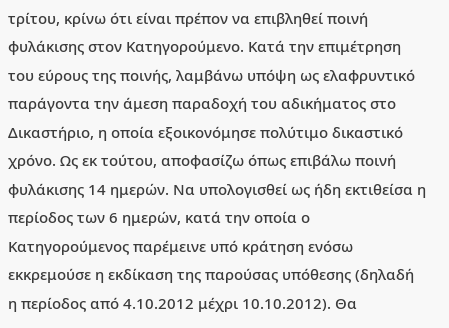τρίτου, κρίνω ότι είναι πρέπον να επιβληθεί ποινή φυλάκισης στον Κατηγορούμενο. Κατά την επιμέτρηση του εύρους της ποινής, λαμβάνω υπόψη ως ελαφρυντικό παράγοντα την άμεση παραδοχή του αδικήματος στο Δικαστήριο, η οποία εξοικονόμησε πολύτιμο δικαστικό χρόνο. Ως εκ τούτου, αποφασίζω όπως επιβάλω ποινή φυλάκισης 14 ημερών. Να υπολογισθεί ως ήδη εκτιθείσα η περίοδος των 6 ημερών, κατά την οποία ο Κατηγορούμενος παρέμεινε υπό κράτηση ενόσω εκκρεμούσε η εκδίκαση της παρούσας υπόθεσης (δηλαδή η περίοδος από 4.10.2012 μέχρι 10.10.2012). Θα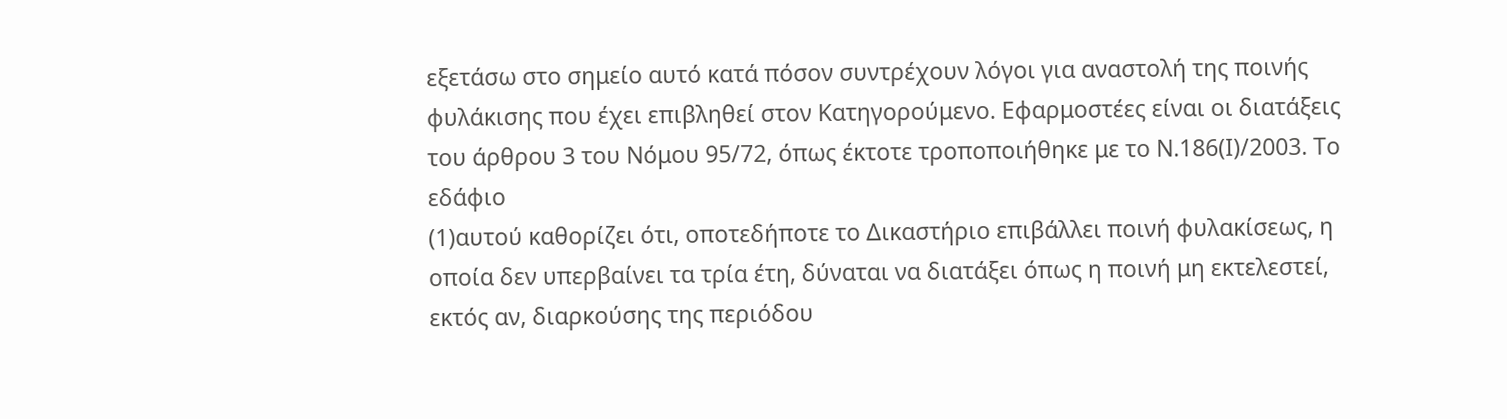εξετάσω στο σημείο αυτό κατά πόσον συντρέχουν λόγοι για αναστολή της ποινής φυλάκισης που έχει επιβληθεί στον Κατηγορούμενο. Εφαρμοστέες είναι οι διατάξεις του άρθρου 3 του Νόμου 95/72, όπως έκτοτε τροποποιήθηκε με το Ν.186(Ι)/2003. Το εδάφιο
(1)αυτού καθορίζει ότι, οποτεδήποτε το Δικαστήριο επιβάλλει ποινή φυλακίσεως, η οποία δεν υπερβαίνει τα τρία έτη, δύναται να διατάξει όπως η ποινή μη εκτελεστεί, εκτός αν, διαρκούσης της περιόδου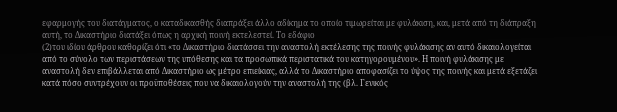εφαρμογής του διατάγματος, ο καταδικασθής διαπράξει άλλο αδίκημα το οποίο τιμωρείται με φυλάκιση, και, μετά από τη διάπραξη αυτή, το Δικαστήριο διατάξει όπως η αρχική ποινή εκτελεστεί. Το εδάφιο
(2)του ιδίου άρθρου καθορίζει ότι «το Δικαστήριο διατάσσει την αναστολή εκτέλεσης της ποινής φυλάκισης αν αυτό δικαιολογείται από το σύνολο των περιστάσεων της υπόθεσης και τα προσωπικά περιστατικά του κατηγορουμένου». Η ποινή φυλάκισης με αναστολή δεν επιβάλλεται από Δικαστήριο ως μέτρο επιείκιας, αλλά το Δικαστήριο αποφασίζει το ύψος της ποινής και μετά εξετάζει κατά πόσο συντρέχουν οι προϋποθέσεις που να δικαιολογούν την αναστολή της (βλ. Γενικός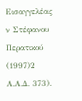Εισαγγελέας ν Στέφανου Περατικού
(1997)2 Α.Α.Δ. 373).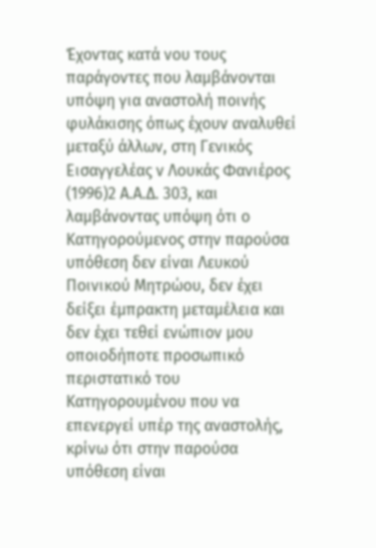Έχοντας κατά νου τους παράγοντες που λαμβάνονται υπόψη για αναστολή ποινής φυλάκισης όπως έχουν αναλυθεί μεταξύ άλλων, στη Γενικός Εισαγγελέας ν Λουκάς Φανιέρος
(1996)2 Α.Α.Δ. 303, και λαμβάνοντας υπόψη ότι ο Κατηγορούμενος στην παρούσα υπόθεση δεν είναι Λευκού Ποινικού Μητρώου, δεν έχει δείξει έμπρακτη μεταμέλεια και δεν έχει τεθεί ενώπιον μου οποιοδήποτε προσωπικό περιστατικό του Κατηγορουμένου που να επενεργεί υπέρ της αναστολής, κρίνω ότι στην παρούσα υπόθεση είναι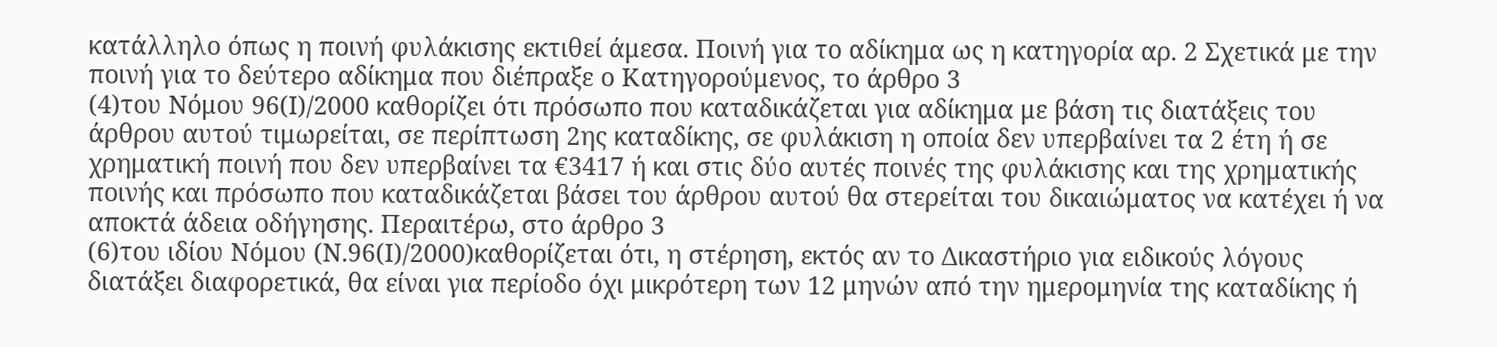κατάλληλο όπως η ποινή φυλάκισης εκτιθεί άμεσα. Ποινή για το αδίκημα ως η κατηγορία αρ. 2 Σχετικά με την ποινή για το δεύτερο αδίκημα που διέπραξε ο Κατηγορούμενος, το άρθρο 3
(4)του Νόμου 96(Ι)/2000 καθορίζει ότι πρόσωπο που καταδικάζεται για αδίκημα με βάση τις διατάξεις του άρθρου αυτού τιμωρείται, σε περίπτωση 2ης καταδίκης, σε φυλάκιση η οποία δεν υπερβαίνει τα 2 έτη ή σε χρηματική ποινή που δεν υπερβαίνει τα €3417 ή και στις δύο αυτές ποινές της φυλάκισης και της χρηματικής ποινής και πρόσωπο που καταδικάζεται βάσει του άρθρου αυτού θα στερείται του δικαιώματος να κατέχει ή να αποκτά άδεια οδήγησης. Περαιτέρω, στο άρθρο 3
(6)του ιδίου Νόμου (Ν.96(Ι)/2000)καθορίζεται ότι, η στέρηση, εκτός αν το Δικαστήριο για ειδικούς λόγους διατάξει διαφορετικά, θα είναι για περίοδο όχι μικρότερη των 12 μηνών από την ημερομηνία της καταδίκης ή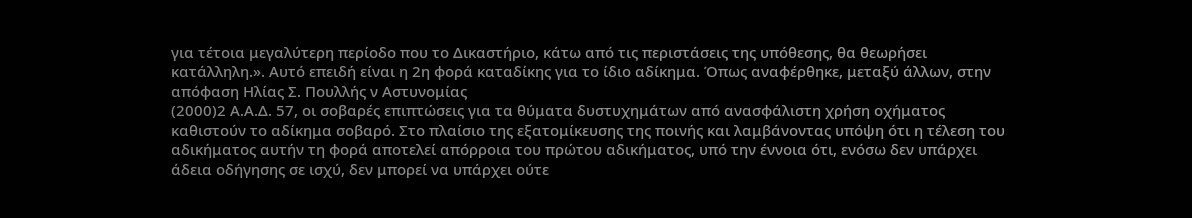για τέτοια μεγαλύτερη περίοδο που το Δικαστήριο, κάτω από τις περιστάσεις της υπόθεσης, θα θεωρήσει κατάλληλη.». Αυτό επειδή είναι η 2η φορά καταδίκης για το ίδιο αδίκημα. Όπως αναφέρθηκε, μεταξύ άλλων, στην απόφαση Ηλίας Σ. Πουλλής ν Αστυνομίας
(2000)2 Α.Α.Δ. 57, οι σοβαρές επιπτώσεις για τα θύματα δυστυχημάτων από ανασφάλιστη χρήση οχήματος καθιστούν το αδίκημα σοβαρό. Στο πλαίσιο της εξατομίκευσης της ποινής και λαμβάνοντας υπόψη ότι η τέλεση του αδικήματος αυτήν τη φορά αποτελεί απόρροια του πρώτου αδικήματος, υπό την έννοια ότι, ενόσω δεν υπάρχει άδεια οδήγησης σε ισχύ, δεν μπορεί να υπάρχει ούτε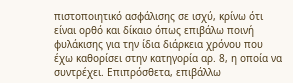πιστοποιητικό ασφάλισης σε ισχύ, κρίνω ότι είναι ορθό και δίκαιο όπως επιβάλω ποινή φυλάκισης για την ίδια διάρκεια χρόνου που έχω καθορίσει στην κατηγορία αρ. 8, η οποία να συντρέχει. Επιπρόσθετα, επιβάλλω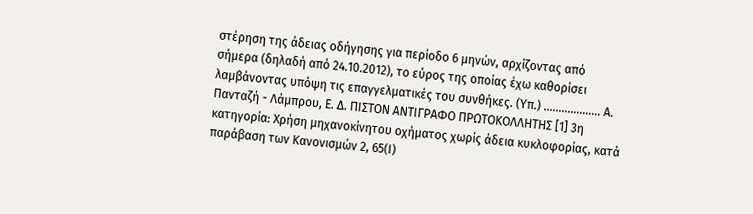στέρηση της άδειας οδήγησης για περίοδο 6 μηνών, αρχίζοντας από σήμερα (δηλαδή από 24.10.2012), το εύρος της οποίας έχω καθορίσει λαμβάνοντας υπόψη τις επαγγελματικές του συνθήκες. (Υπ.) ................... Α. Πανταζή - Λάμπρου, Ε. Δ. ΠΙΣΤΟΝ ΑΝΤΙΓΡΑΦΟ ΠΡΩΤΟΚΟΛΛΗΤΗΣ [1] 3η κατηγορία: Χρήση μηχανοκίνητου οχήματος χωρίς άδεια κυκλοφορίας, κατά παράβαση των Κανονισμών 2, 65(Ι)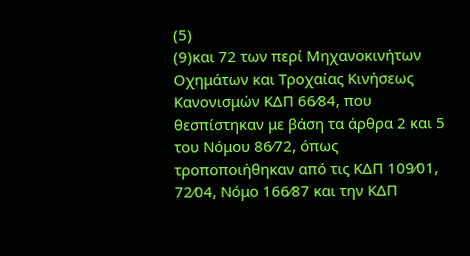(5)
(9)και 72 των περί Μηχανοκινήτων Οχημάτων και Τροχαίας Κινήσεως Κανονισμών ΚΔΠ 66⁄84, που θεσπίστηκαν με βάση τα άρθρα 2 και 5 του Νόμου 86⁄72, όπως τροποποιήθηκαν από τις ΚΔΠ 109⁄01, 72⁄04, Νόμο 166⁄87 και την ΚΔΠ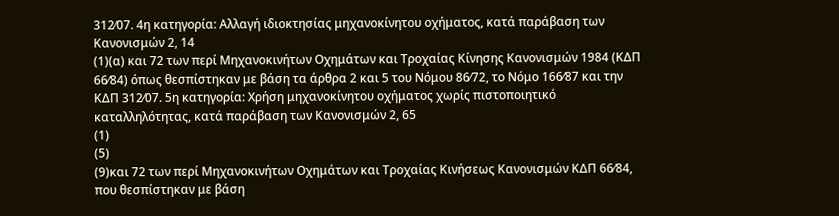312⁄07. 4η κατηγορία: Αλλαγή ιδιοκτησίας μηχανοκίνητου οχήματος, κατά παράβαση των Κανονισμών 2, 14
(1)(α) και 72 των περί Μηχανοκινήτων Οχημάτων και Τροχαίας Κίνησης Κανονισμών 1984 (ΚΔΠ 66⁄84) όπως θεσπίστηκαν με βάση τα άρθρα 2 και 5 του Νόμου 86⁄72, το Νόμο 166⁄87 και την ΚΔΠ 312⁄07. 5η κατηγορία: Χρήση μηχανοκίνητου οχήματος χωρίς πιστοποιητικό καταλληλότητας, κατά παράβαση των Κανονισμών 2, 65
(1)
(5)
(9)και 72 των περί Μηχανοκινήτων Οχημάτων και Τροχαίας Κινήσεως Κανονισμών ΚΔΠ 66⁄84, που θεσπίστηκαν με βάση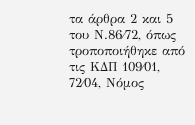τα άρθρα 2 και 5 του Ν.86⁄72, όπως τροποποιήθηκε από τις ΚΔΠ 109⁄01, 72⁄04, Νόμος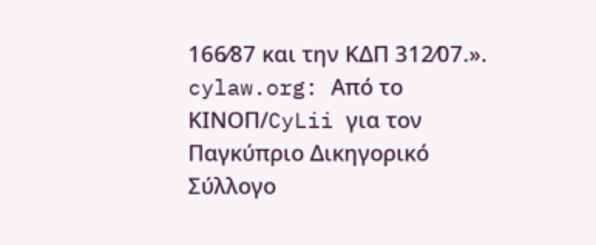166⁄87 και την ΚΔΠ 312⁄07.». cylaw.org: Από το ΚΙΝOΠ/CyLii για τον Παγκύπριο Δικηγορικό Σύλλογο